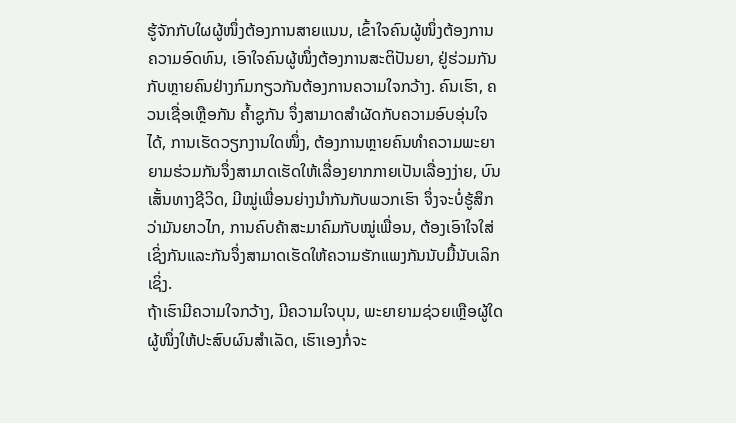ຮູ້ຈັກກັບໃຜຜູ້ໜຶ່ງຕ້ອງການສາຍແນນ, ເຂົ້າໃຈຄົນຜູ້ໜຶ່ງຕ້ອງການຄວາມອົດທົນ, ເອົາໃຈຄົນຜູ້ໜຶ່ງຕ້ອງການສະຕິປັນຍາ, ຢູ່ຮ່ວມກັນກັບຫຼາຍຄົນຢ່າງກົມກຽວກັນຕ້ອງການຄວາມໃຈກວ້າງ. ຄົນເຮົາ, ຄວນເຊື່ອເຫຼືອກັນ ຄ້ຳຊູກັນ ຈຶ່ງສາມາດສຳຜັດກັບຄວາມອົບອຸ່ນໃຈໄດ້, ການເຮັດວຽກງານໃດໜຶ່ງ, ຕ້ອງການຫຼາຍຄົນທຳຄວາມພະຍາຍາມຮ່ວມກັນຈຶ່ງສາມາດເຮັດໃຫ້ເລື່ອງຍາກກາຍເປັນເລື່ອງງ່າຍ, ບົນເສັ້ນທາງຊີວິດ, ມີໝູ່ເພື່ອນຍ່າງນຳກັນກັບພວກເຮົາ ຈຶ່ງຈະບໍ່ຮູ້ສຶກວ່າມັນຍາວໄກ, ການຄົບຄ້າສະມາຄົມກັບໝູ່ເພື່ອນ, ຕ້ອງເອົາໃຈໃສ່ເຊິ່ງກັນແລະກັນຈຶ່ງສາມາດເຮັດໃຫ້ຄວາມຮັກແພງກັນນັບມື້ນັບເລິກເຊິ່ງ.
ຖ້າເຮົາມີຄວາມໃຈກວ້າງ, ມີຄວາມໃຈບຸນ, ພະຍາຍາມຊ່ວຍເຫຼືອຜູ້ໃດຜູ້ໜຶ່ງໃຫ້ປະສົບຜົນສຳເລັດ, ເຮົາເອງກໍ່ຈະ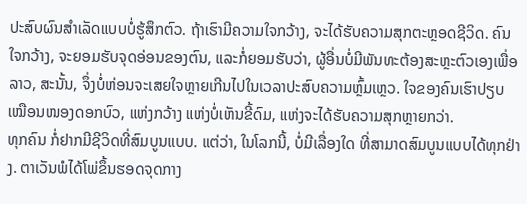ປະສົບຜົນສຳເລັດແບບບໍ່ຮູ້ສຶກຕົວ. ຖ້າເຮົາມີຄວາມໃຈກວ້າງ, ຈະໄດ້ຮັບຄວາມສຸກຕະຫຼອດຊີວິດ. ຄົນໃຈກວ້າງ, ຈະຍອມຮັບຈຸດອ່ອນຂອງຕົນ, ແລະກໍ່ຍອມຮັບວ່າ, ຜູ້ອື່ນບໍ່ມີພັນທະຕ້ອງສະຫຼະຕົວເອງເພື່ອລາວ, ສະນັ້ນ, ຈຶ່ງບໍ່ຫ່ອນຈະເສຍໃຈຫຼາຍເກີນໄປໃນເວລາປະສົບຄວາມຫຼົ້ມເຫຼວ. ໃຈຂອງຄົນເຮົາປຽບເໝືອນໜອງດອກບົວ, ແຫ່ງກວ້າງ ແຫ່ງບໍ່ເຫັນຂີ້ດົມ, ແຫ່ງຈະໄດ້ຮັບຄວາມສຸກຫຼາຍກວ່າ.
ທຸກຄົນ ກໍ່ຢາກມີຊີວິດທີ່ສົມບູນແບບ. ແຕ່ວ່າ, ໃນໂລກນີ້, ບໍ່ມີເລື່ອງໃດ ທີ່ສາມາດສົມບູນແບບໄດ້ທຸກຢ່າງ. ຕາເວັນພໍໄດ້ໂພ່ຂຶ້ນຮອດຈຸດກາງ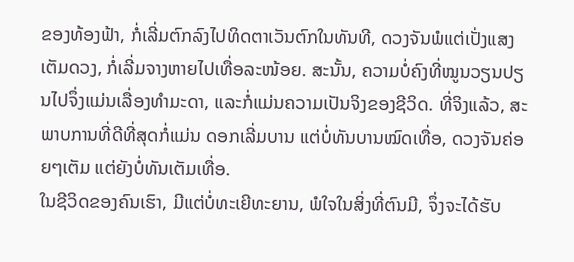ຂອງທ້ອງຟ້າ, ກໍ່ເລີ່ມຕົກລົງໄປທິດຕາເວັນຕົກໃນທັນທີ, ດວງຈັນພໍແຕ່ເປັ່ງແສງເຕັມດວງ, ກໍ່ເລີ່ມຈາງຫາຍໄປເທື່ອລະໜ້ອຍ. ສະນັ້ນ, ຄວາມບໍ່ຄົງທີ່ໝູນວຽນປຽນໄປຈຶ່ງແມ່ນເລື່ອງທຳມະດາ, ແລະກໍ່ແມ່ນຄວາມເປັນຈິງຂອງຊີວິດ. ທີ່ຈິງແລ້ວ, ສະພາບການທີ່ດີທີ່ສຸດກໍ່ແມ່ນ ດອກເລີ່ມບານ ແຕ່ບໍ່ທັນບານໝົດເທື່ອ, ດວງຈັນຄ່ອຍໆເຕັມ ແຕ່ຍັງບໍ່ທັນເຕັມເທື່ອ.
ໃນຊີວິດຂອງຄົນເຮົາ, ມີແຕ່ບໍ່ທະເຍີທະຍານ, ພໍໃຈໃນສິ່ງທີ່ຕົນມີ, ຈຶ່ງຈະໄດ້ຮັບ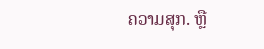ຄວາມສຸກ. ຫຼື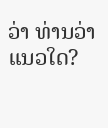ວ່າ ທ່ານວ່າແນວໃດ?